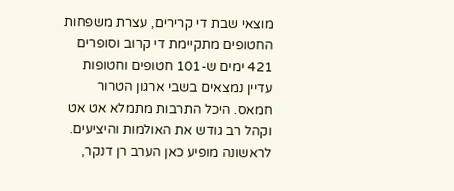מוצאי שבת די קרירים, עצרת משפחות החטופים מתקיימת די קרוב וסופרים 421 ימים ש-101 חטופים וחטופות עדיין נמצאים בשבי ארגון הטרור חמאס. היכל התרבות מתמלא אט אט וקהל רב גודש את האולמות והיציעים.
לראשונה מופיע כאן הערב רן דנקר,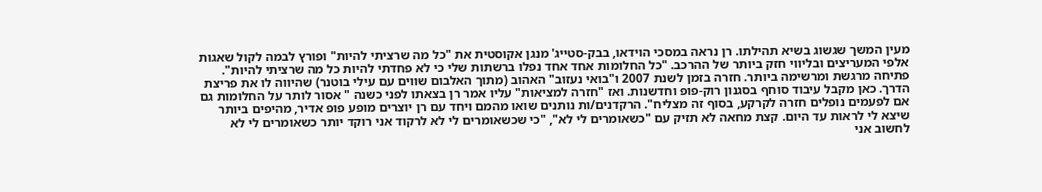מעין המשך שגשוג בשיא תהילתו. רן נראה במסכי הוידאו, בבק-סטייג' מנגן אקוסטית את "כל מה שרציתי להיות" ופורץ לבמה לקול שאגות אלפי המעריצים ובליווי חזק ביותר של ההרכב. "כל החלומות אחד אחד נפלו ברשתות שלי כי לא פחדתי להיות כל מה שרציתי להיות".
פתיחה מרגשת ומרשימה ביותר. חזרה בזמן לשנת 2007 ו"בואי נעזוב" האהוב (מתוך האלבום שווים עם עילי בוטנר) שהיווה לו את פריצת הדרך. כאן מקבל עיבוד סוחף בסגנון רוק-פופ וחדשנות. ואז "חזרה למציאות" עליו אמר רן בצאתו לפני כשנה " אסור לותר על החלומות גם אם לפעמים נופלים חזרה לקרקע, בסוף זה מצליח". הרקדנים/ות נותנים שואו מהמם ויחד עם רן יוצרים מופע פופ אדיר, מהיפים ביותר שיצא לי לראות עד היום. קצת מחאה לא תזיק עם "כשאומרים לי לא", "כי שכשאומרים לי לא לרקוד אני רוקד יותר כשאומרים לי לא לחשוב אני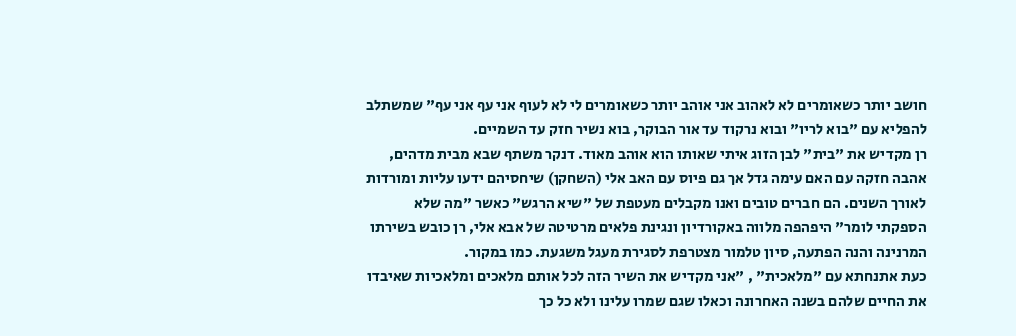חושב יותר כשאומרים לא לאהוב אני אוהב יותר כשאומרים לי לא לעוף אני עף אני עף" שמשתלב להפליא עם "בוא לריו" ובוא נרקוד עד אור הבוקר, בוא נשיר חזק עד השמיים.
רן מקדיש את "בית" לבן הזוג איתי שאותו הוא אוהב מאוד. דנקר משתף שבא מבית מדהים, אהבה חזקה עם האם עימה גדל אך גם פיוס עם האב אלי (השחקן) שיחסיהם ידעו עליות ומורדות לאורך השנים. הם חברים טובים ואנו מקבלים מעטפת של "שיא הרגש" כאשר "מה שלא הספקתי לומר" היפהפה מלווה באקורדיון ונגינת פלאים מרטיטה של אבא אלי, רן כובש בשירתו המרנינה והנה הפתעה, סיון טלמור מצטרפת לסגירת מעגל משגעת. כמו במקור.
כעת אתנחתא עם "מלאכית" , "אני מקדיש את השיר הזה לכל אותם מלאכים ומלאכיות שאיבדו את החיים שלהם בשנה האחרונה וכאלו שגם שמרו עלינו ולא כל כך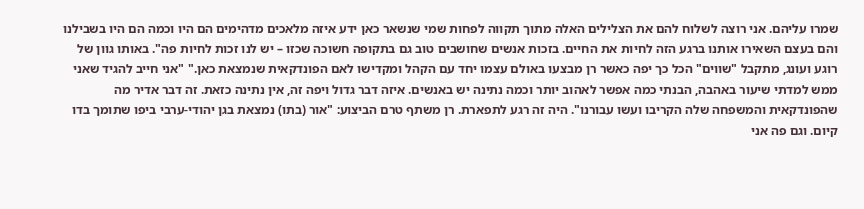שמרו עליהם. אני רוצה לשלוח להם את הצלילים האלה מתוך תקווה לפחות שמי שנשאר כאן ידע איזה מלאכים מדהימים הם היו וכמה הם היו בשבילנו והם בעצם השאירו אותנו ברגע הזה לחיות את החיים. בזכות אנשים שחושבים טוב גם בתקופה חשוכה שכזו – יש לנו זכות לחיות פה". באותו גוון של רוגע ועונג, מתקבל "שווים" הכל כך יפה כאשר רן מבצעו באולם עצמו יחד עם הקהל ומקדישו לאם הפונדקאית שנמצאת כאן." "אני חייב להגיד שאני ממש למדתי שיעור באהבה, הבנתי כמה אפשר לאהוב יותר וכמה נתינה יש באנשים. איזה דבר גדול ויפה זה, אין נתינה כזאת. זה דבר אדיר מה שהפונדקאית והמשפחה שלה הקריבו ועשו עבורנו". היה זה רגע לתפארת. רן משתף טרם הביצוע: "אור (בתו) נמצאת בגן יהודי-ערבי ביפו שתומך בדו קיום. וגם פה אני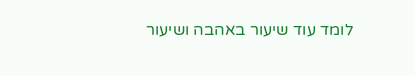לומד עוד שיעור באהבה ושיעור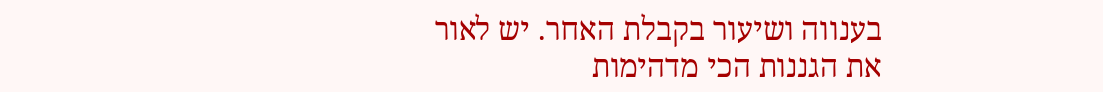בענווה ושיעור בקבלת האחר. יש לאור את הגננות הכי מדהימות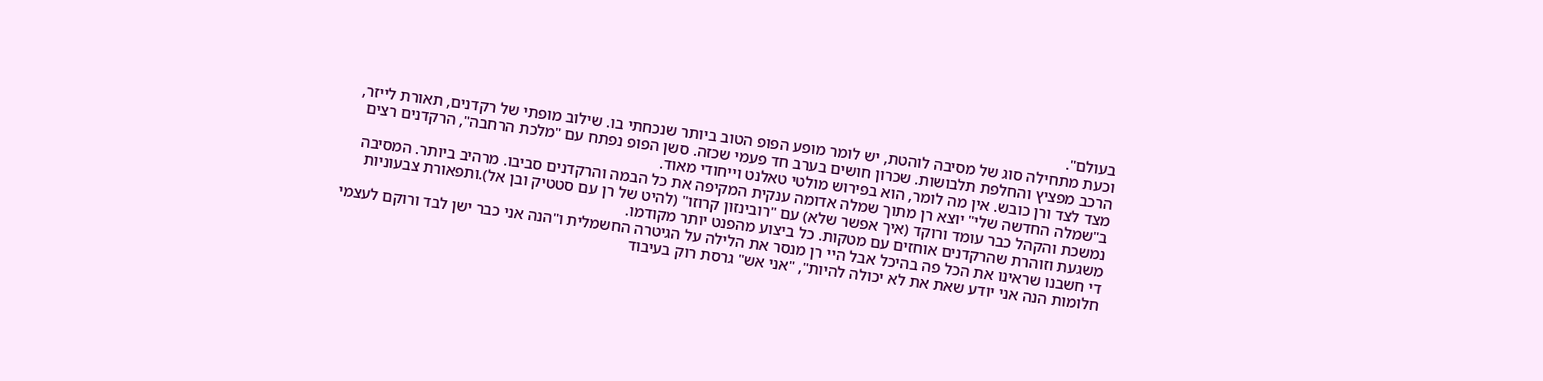בעולם".
וכעת מתחילה סוג של מסיבה לוהטת, יש לומר מופע הפופ הטוב ביותר שנכחתי בו. שילוב מופתי של רקדנים, תאורת לייזר, הרכב מפציץ והחלפת תלבושות. שכרון חושים בערב חד פעמי שכזה. סשן הפופ נפתח עם "מלכת הרחבה", הרקדנים רצים מצד לצד ורן כובש. אין מה לומר, הוא בפירוש מולטי טאלנט וייחודי מאוד.
ב"שמלה החדשה שלי" יוצא רן מתוך שמלה אדומה ענקית המקיפה את כל הבמה והרקדנים סביבו. מרהיב ביותר. המסיבה נמשכת והקהל כבר עומד ורוקד (איך אפשר שלא) עם "רובינזון קרוזו" (להיט של רן עם סטטיק ובן אל).ותפאורת צבעוניות משגעת וזוהרת שהרקדנים אוחזים עם מטקות. כל ביצוע מהפנט יותר מקודמו.
די חשבנו שראינו את הכל פה בהיכל אבל היי רן מנסר את הלילה על הגיטרה החשמלית ו"הנה אני כבר ישן לבד ורוקם לעצמי חלומות הנה אני יודע שאת את לא יכולה להיות", "אני אש" גרסת רוק בעיבוד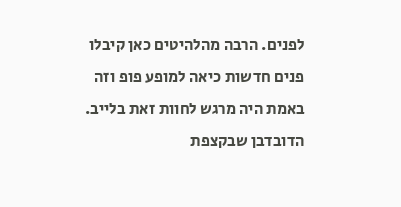לפנים. הרבה מהלהיטים כאן קיבלו פנים חדשות כיאה למופע פופ וזה באמת היה מרגש לחוות זאת בלייב. הדובדבן שבקצפת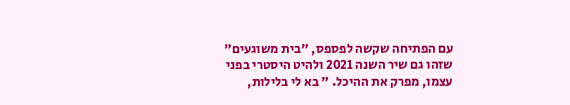עם הפתיחה שקשה לפספס, "בית משוגעים" שזהו גם שיר השנה 2021 ולהיט היסטרי בפני עצמו, מפרק את ההיכל. " בא לי בלילות,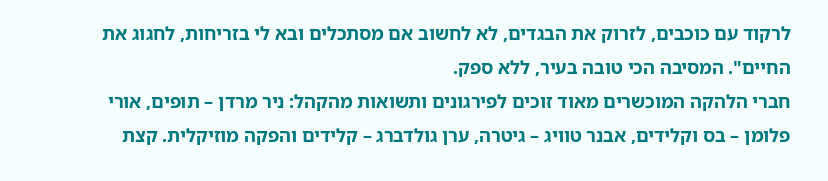לרקוד עם כוכבים, לזרוק את הבגדים, לא לחשוב אם מסתכלים ובא לי בזריחות, לחגוג את החיים". המסיבה הכי טובה בעיר, ללא ספק.
חברי הלהקה המוכשרים מאוד זוכים לפירגונים ותשואות מהקהל: ניר מרדן – תופים, אורי פלומן – בס וקלידים, אבנר טוויג – גיטרה, ערן גולדברג – קלידים והפקה מוזיקלית. קצת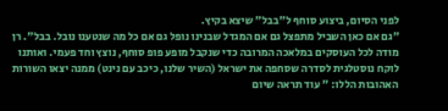לפני הסיום, ביצוע סוחף ל"בבל" שיצא בקיץ.
"גם אם כאן השביל מתפצל גם אם המגדל שבנינו נופל גם אם כל מה שנטענו נובל. בבל". רן מודה לכל העוסקים במלאכה המרובה כדי שנקבל מופע פופ סוחף, נוצץ וחד פעמי. ואותנו לוקח נוסטלגית לסדרה שסחפה את ישראל (השיר שלנו, כיכב עם נינט) ממנה יצאו השורות האהובות הללו: " עוד תראה שיום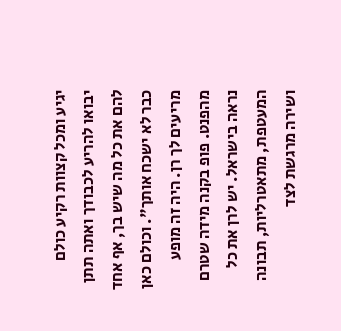יגיע ומכל קצוות רקיע כולם יבואו להריע לכבודך ואתה תתן להם את כל מה שיש בך, אף אחד כבר לא ישכח אותך". וכולם כאן מריעים לך רן. היה זה מופע מהפנט. פופ בקנה מידה שטרם נראה בישראל. יש לרן את כל המעטפת, מתאטרליות, תבונה ושירה מרגשת לצד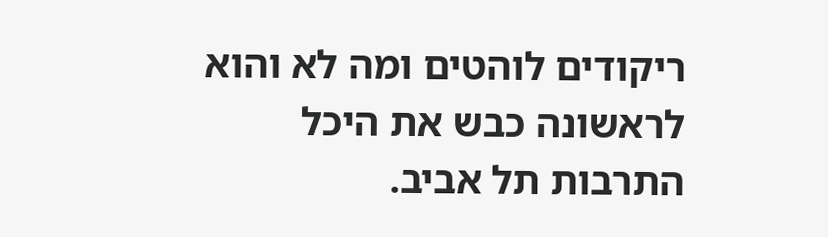ריקודים לוהטים ומה לא והוא לראשונה כבש את היכל התרבות תל אביב.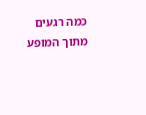כמה רגעים מתוך המופע